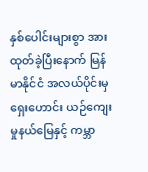နှစ်ပေါင်းများစွာ အားထုတ်ခဲ့ပြီးနောက် မြန်မာနိုင်ငံ အလယ်ပိုင်းမှ ရှေးဟောင်း ယဉ်ကျေးမှုနယ်မြေနှင့် ကမ္ဘာ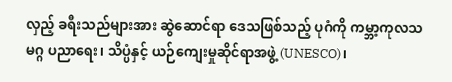လှည့် ခရီးသည်များအား ဆွဲဆောင်ရာ ဒေသဖြစ်သည့် ပုဂံကို ကမ္ဘာ့ကုလသမဂ္ဂ ပညာရေး၊ သိပ္ပံနှင့် ယဉ်ကျေးမှုဆိုင်ရာအဖွဲ့ (UNESCO)၊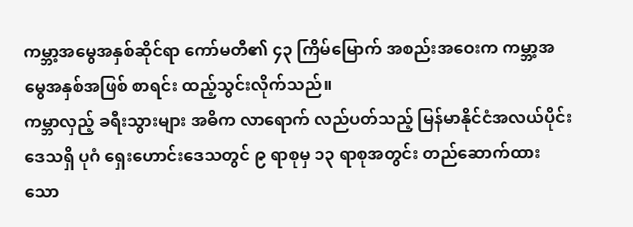ကမ္ဘာ့အမွေအနှစ်ဆိုင်ရာ ကော်မတီ၏ ၄၃ ကြိမ်မြောက် အစည်းအဝေးက ကမ္ဘာ့အမွေအနှစ်အဖြစ် စာရင်း ထည့်သွင်းလိုက်သည်။
ကမ္ဘာလှည့် ခရီးသွားများ အဓိက လာရောက် လည်ပတ်သည့် မြန်မာနိုင်ငံအလယ်ပိုင်း ဒေသရှိ ပုဂံ ရှေးဟောင်းဒေသတွင် ၉ ရာစုမှ ၁၃ ရာစုအတွင်း တည်ဆောက်ထားသော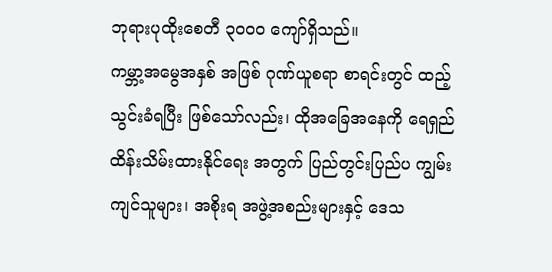ဘုရားပုထိုးစေတီ ၃၀၀၀ ကျော်ရှိသည်။
ကမ္ဘာ့အမွေအနှစ် အဖြစ် ဂုဏ်ယူစရာ စာရင်းတွင် ထည့်သွင်းခံရပြီး ဖြစ်သော်လည်း၊ ထိုအခြေအနေကို ရေရှည် ထိန်းသိမ်းထားနိုင်ရေး အတွက် ပြည်တွင်းပြည်ပ ကျွမ်းကျင်သူများ၊ အစိုးရ အဖွဲ့အစည်းများနှင့် ဒေသ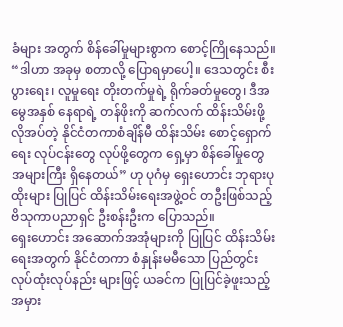ခံများ အတွက် စိန်ခေါ်မှုများစွာက စောင့်ကြိုနေသည်။
“ဒါဟာ အခုမှ စတာလို့ ပြောရမှာပေါ့။ ဒေသတွင်း စီးပွားရေး၊ လူမှုရေး တိုးတက်မှုရဲ့ ရိုက်ခတ်မှုတွေ၊ ဒီအမွေအနှစ် နေရာရဲ့ တန်ဖိုးကို ဆက်လက် ထိန်းသိမ်းဖို့ လိုအပ်တဲ့ နိုင်ငံတကာစံချိန်မီ ထိန်းသိမ်း စောင့်ရှောက်ရေး လုပ်ငန်းတွေ လုပ်ဖို့တွေက ရှေ့မှာ စိန်ခေါ်မှုတွေ အများကြီး ရှိနေတယ်” ဟု ပုဂံမှ ရှေးဟောင်း ဘုရားပုထိုးများ ပြုပြင် ထိန်းသိမ်းရေးအဖွဲ့ဝင် တဦးဖြစ်သည့် ဗိသုကာပညာရှင် ဦးစန်းဦးက ပြောသည်။
ရှေးဟောင်း အဆောက်အအုံများကို ပြုပြင် ထိန်းသိမ်းရေးအတွက် နိုင်ငံတကာ စံနှုန်းမမီသော ပြည်တွင်း လုပ်ထုံးလုပ်နည်း များဖြင့် ယခင်က ပြုပြင်ခဲ့ဖူးသည့် အမှား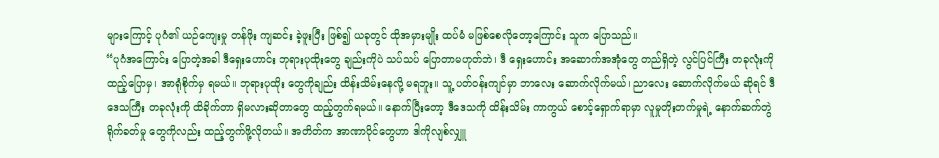များကြောင့် ပုဂံ၏ ယဉ်ကျေးမှု တန်ဖိုး ကျဆင်း ခဲ့ဖူးပြီး ဖြစ်၍ ယခုတွင် ထိုအမှားမျိုး ထပ်မံ မဖြစ်စေလိုတော့ကြောင်း သူက ပြောသည်။
“ပုဂံအကြောင်း ပြောတဲ့အခါ ဒီရှေးဟောင်း ဘုရားပုထိုးတွေ ချည်းကိုပဲ သပ်သပ် ပြောတာမဟုတ်ဘဲ၊ ဒီ ရှေးဟောင်း အဆောက်အအုံတွေ တည်ရှိတဲ့ လွင်ပြင်ကြီး တခုလုံးကို ထည့်ပြောမှ၊ အာရုံစိုက်မှ ရမယ်။ ဘုရားပုထိုး တွေကိုချည်း ထိန်းသိမ်းနေလို့ မရဘူး။ သူ့ ပတ်ဝန်းကျင်မှာ ဘာလေး ဆောက်လိုက်မယ်၊ ညာလေး ဆောက်လိုက်မယ် ဆိုရင် ဒီဒေသကြီး တခုလုံးကို ထိခိုက်တာ ရှိမလားဆိုတာတွေ ထည့်တွက်ရမယ်။ နောက်ပြီးတော့ ဒီဒေသကို ထိန်းသိမ်း ကာကွယ် စောင့်ရှောက်ရာမှာ လူမှုတိုးတက်မှုရဲ့ နောက်ဆက်တွဲ ရိုက်ခတ်မှု တွေကိုလည်း ထည့်တွက်ဖို့လိုတယ်။ အတိတ်က အာဏာပိုင်တွေဟာ ဒါကိုလျစ်လျှူ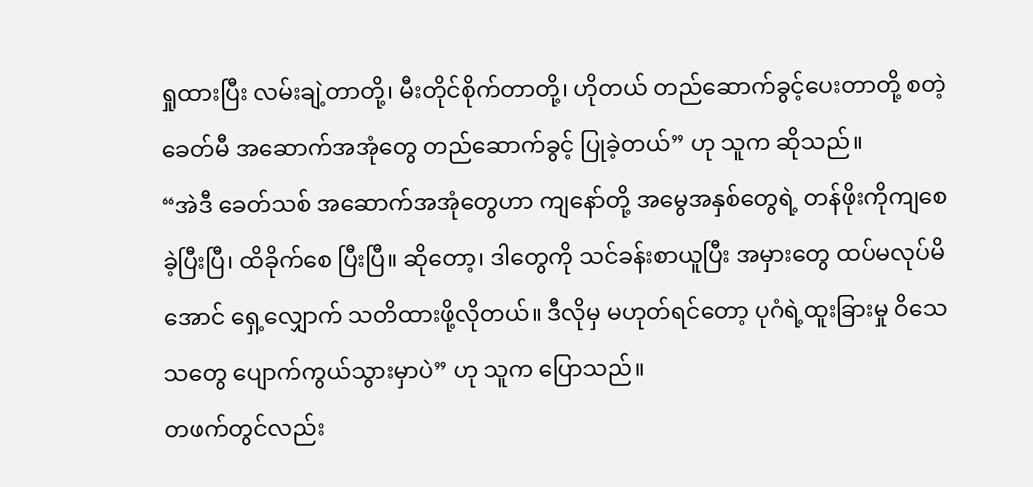ရှုထားပြီး လမ်းချဲ့တာတို့၊ မီးတိုင်စိုက်တာတို့၊ ဟိုတယ် တည်ဆောက်ခွင့်ပေးတာတို့ စတဲ့ ခေတ်မီ အဆောက်အအုံတွေ တည်ဆောက်ခွင့် ပြုခဲ့တယ်” ဟု သူက ဆိုသည်။
“အဲဒီ ခေတ်သစ် အဆောက်အအုံတွေဟာ ကျနော်တို့ အမွေအနှစ်တွေရဲ့ တန်ဖိုးကိုကျစေခဲ့ပြီးပြီ၊ ထိခိုက်စေ ပြီးပြီ။ ဆိုတော့၊ ဒါတွေကို သင်ခန်းစာယူပြီး အမှားတွေ ထပ်မလုပ်မိအောင် ရှေ့လျှောက် သတိထားဖို့လိုတယ်။ ဒီလိုမှ မဟုတ်ရင်တော့ ပုဂံရဲ့ထူးခြားမှု ဝိသေသတွေ ပျောက်ကွယ်သွားမှာပဲ” ဟု သူက ပြောသည်။
တဖက်တွင်လည်း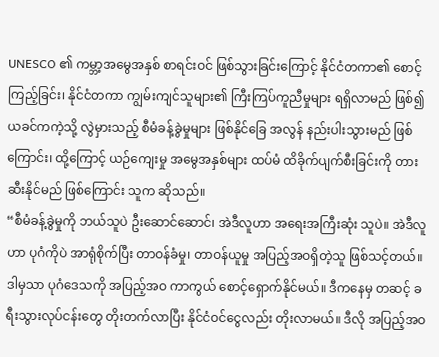UNESCO ၏ ကမ္ဘာ့အမွေအနှစ် စာရင်းဝင် ဖြစ်သွားခြင်းကြောင့် နိုင်ငံတကာ၏ စောင့်ကြည့်ခြင်း၊ နိုင်ငံတကာ ကျွမ်းကျင်သူများ၏ ကြီးကြပ်ကူညီမှုများ ရရှိလာမည် ဖြစ်၍ ယခင်ကကဲ့သို့ လွဲမှားသည့် စီမံခန့်ခွဲမှုများ ဖြစ်နိုင်ခြေ အလွန် နည်းပါးသွားမည် ဖြစ်ကြောင်း၊ ထို့ကြောင့် ယဉ်ကျေးမှု အမွေအနှစ်များ ထပ်မံ ထိခိုက်ပျက်စီးခြင်းကို တားဆီးနိုင်မည် ဖြစ်ကြောင်း သူက ဆိုသည်။
“စီမံခန့်ခွဲမှုကို ဘယ်သူပဲ ဦးဆောင်ဆောင်၊ အဲဒီလူဟာ အရေးအကြီးဆုံး သူပဲ။ အဲဒီလူဟာ ပုဂံကိုပဲ အာရုံစိုက်ပြီး တာဝန်ခံမှု၊ တာဝန်ယူမှု အပြည့်အဝရှိတဲ့သူ ဖြစ်သင့်တယ်။ ဒါမှသာ ပုဂံဒေသကို အပြည့်အဝ ကာကွယ် စောင့်ရှောက်နိုင်မယ်။ ဒီကနေမှ တဆင့် ခရီးသွားလုပ်ငန်းတွေ တိုးတက်လာပြီး နိုင်ငံဝင်ငွေလည်း တိုးလာမယ်။ ဒီလို အပြည့်အဝ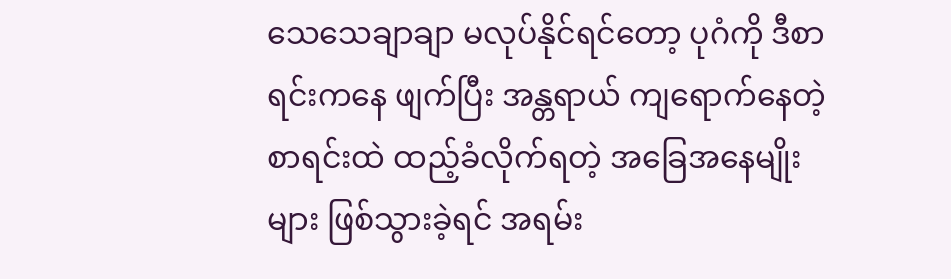သေသေချာချာ မလုပ်နိုင်ရင်တော့ ပုဂံကို ဒီစာရင်းကနေ ဖျက်ပြီး အန္တရာယ် ကျရောက်နေတဲ့ စာရင်းထဲ ထည့်ခံလိုက်ရတဲ့ အခြေအနေမျိုးများ ဖြစ်သွားခဲ့ရင် အရမ်း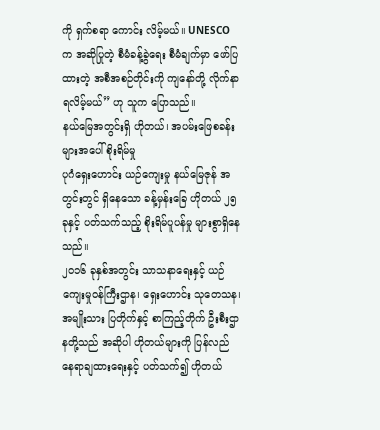ကို ရှက်စရာ ကောင်း လိမ့်မယ်။ UNESCO က အဆိုပြုတဲ့ စီမံခန့်ခွဲရေး စီမံချက်မှာ ဖော်ပြထားတဲ့ အစီအစဉ်တိုင်းကို ကျနော်တို့ လိုက်နာရလိမ့်မယ်” ဟု သူက ပြောသည်။
နယ်မြေအတွင်းရှိ ဟိုတယ်၊ အပမ်းဖြေစခန်းများအပေါ်စိုးရိမ်မှု
ပုဂံရှေးဟောင်း ယဉ်ကျေးမှု နယ်မြေဇုန် အတွင်းတွင် ရှိနေသော ခန့်မှန်းခြေ ဟိုတယ် ၂၅ ခုနှင့် ပတ်သက်သည့် စိုးရိမ်ပူပန်မှု များစွာရှိနေသည်။
၂၀၁၆ ခုနှစ်အတွင်း သာသနာရေးနှင့် ယဉ်ကျေးမှုဝန်ကြီးဌာန၊ ရှေးဟောင်း သုတေသန၊ အမျိုးသား ပြတိုက်နှင့် စာကြည့်တိုက် ဦးစီးဌာနတို့သည် အဆိုပါ ဟိုတယ်များကို ပြန်လည် နေရာချထားရေးနှင့် ပတ်သက်၍ ဟိုတယ်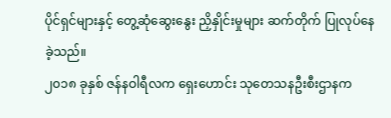ပိုင်ရှင်များနှင့် တွေ့ဆုံဆွေးနွေး ညှိနှိုင်းမှုများ ဆက်တိုက် ပြုလုပ်နေခဲ့သည်။
၂၀၁၈ ခုနှစ် ဇန်နဝါရီလက ရှေးဟောင်း သုတေသနဦးစီးဌာနက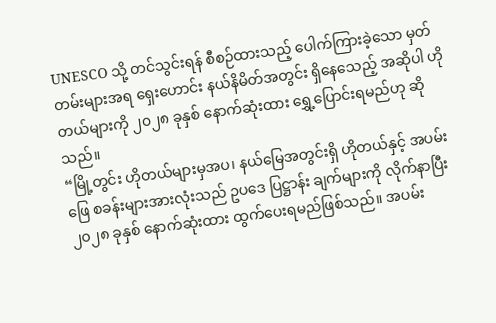UNESCO သို့ တင်သွင်းရန် စီစဉ်ထားသည့် ပေါက်ကြားခဲ့သော မှတ်တမ်းများအရ ရှေးဟောင်း နယ်နိမိတ်အတွင်း ရှိနေသေည့် အဆိုပါ ဟိုတယ်များကို ၂၀၂၈ ခုနှစ် နောက်ဆုံးထား ရွှေ့ပြောင်းရမည်ဟု ဆိုသည်။
“မြို့တွင်း ဟိုတယ်များမှအပ၊ နယ်မြေအတွင်းရှိ ဟိုတယ်နှင့် အပမ်းဖြေ စခန်းများအားလုံးသည် ဥပဒေ ပြဋ္ဌာန်း ချက်များကို လိုက်နာပြီး ၂၀၂၈ ခုနှစ် နောက်ဆုံးထား ထွက်ပေးရမည်ဖြစ်သည်။ အပမ်း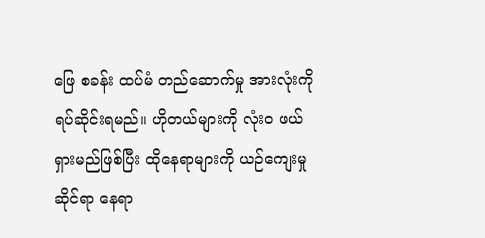ဖြေ စခန်း ထပ်မံ တည်ဆောက်မှု အားလုံးကို ရပ်ဆိုင်းရမည်။ ဟိုတယ်များကို လုံး၀ ဖယ်ရှားမည်ဖြစ်ပြီး ထိုနေရာများကို ယဉ်ကျေးမှုဆိုင်ရာ နေရာ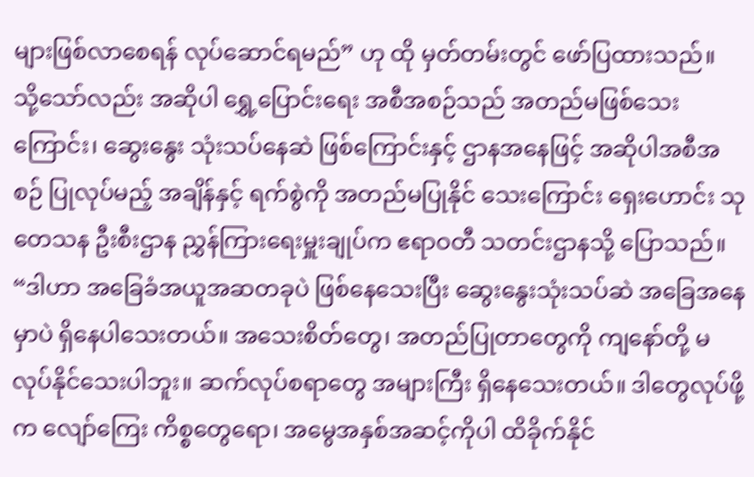များဖြစ်လာစေရန် လုပ်ဆောင်ရမည်” ဟု ထို မှတ်တမ်းတွင် ဖော်ပြထားသည်။
သို့သော်လည်း အဆိုပါ ရွှေ့ပြောင်းရေး အစီအစဉ်သည် အတည်မဖြစ်သေးကြောင်း၊ ဆွေးနွေး သုံးသပ်နေဆဲ ဖြစ်ကြောင်းနှင့် ဌာနအနေဖြင့် အဆိုပါအစီအစဉ် ပြုလုပ်မည့် အချိန်နှင့် ရက်စွဲကို အတည်မပြုနိုင် သေးကြောင်း ရှေးဟောင်း သုတေသန ဦးစီးဌာန ညွှန်ကြားရေးမှူးချုပ်က ဧရာဝတီ သတင်းဌာနသို့ ပြောသည်။
“ဒါဟာ အခြေခံအယူအဆတခုပဲ ဖြစ်နေသေးပြီး ဆွေးနွေးသုံးသပ်ဆဲ အခြေအနေမှာပဲ ရှိနေပါသေးတယ်။ အသေးစိတ်တွေ၊ အတည်ပြုတာတွေကို ကျနော်တို့ မလုပ်နိုင်သေးပါဘူး။ ဆက်လုပ်စရာတွေ အများကြီး ရှိနေသေးတယ်။ ဒါတွေလုပ်ဖို့က လျော်ကြေး ကိစ္စတွေရော၊ အမွေအနှစ်အဆင့်ကိုပါ ထိခိုက်နိုင်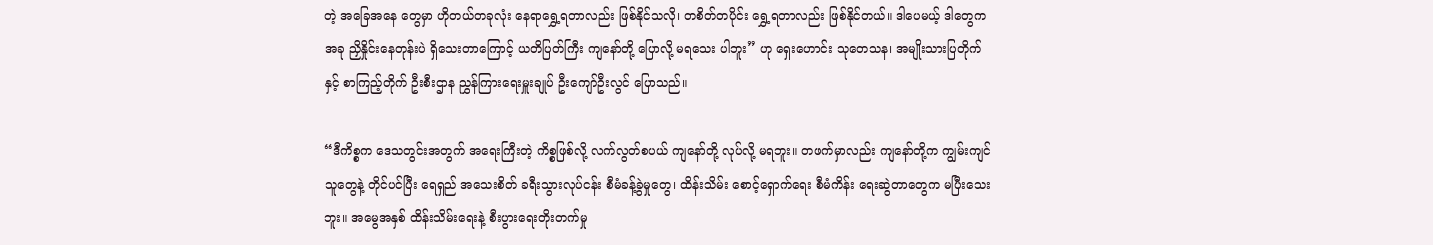တဲ့ အခြေအနေ တွေမှာ ဟိုတယ်တခုလုံး နေရာရွှေ့ရတာလည်း ဖြစ်နိုင်သလို၊ တစိတ်တပိုင်း ရွှေ့ရတာလည်း ဖြစ်နိုင်တယ်။ ဒါပေမယ့် ဒါတွေက အခု ညှိနှိုင်းနေတုန်းပဲ ရှိသေးတာကြောင့် ယတိပြတ်ကြီး ကျနော်တို့ ပြောလို့ မရသေး ပါဘူး” ဟု ရှေးဟောင်း သုတေသန၊ အမျိုးသားပြတိုက်နှင့် စာကြည့်တိုက် ဦးစီးဌာန ညွှန်ကြားရေးမှူးချုပ် ဦးကျော်ဦးလွင် ပြောသည်။

“ဒီကိစ္စက ဒေသတွင်းအတွက် အရေးကြီးတဲ့ ကိစ္စဖြစ်လို့ လက်လွတ်စပယ် ကျနော်တို့ လုပ်လို့ မရဘူး။ တဖက်မှာလည်း ကျနော်တို့က ကျွမ်းကျင်သူတွေနဲ့ တိုင်ပင်ပြီး ရေရှည် အသေးစိတ် ခရီးသွားလုပ်ငန်း စီမံခန့်ခွဲမှုတွေ၊ ထိန်းသိမ်း စောင့်ရှောက်ရေး စီမံကိန်း ရေးဆွဲတာတွေက မပြီးသေးဘူး။ အမွေအနှစ် ထိန်းသိမ်းရေးနဲ့ စီးပွားရေးတိုးတက်မှု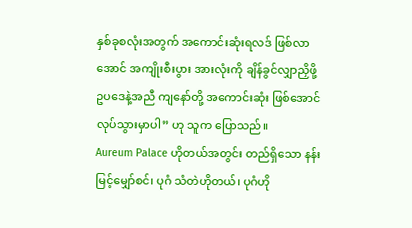နှစ်ခုစလုံးအတွက် အကောင်းဆုံးရလဒ် ဖြစ်လာအောင် အကျိုးစီးပွား အားလုံးကို ချိန်ခွင်လျှာညှိဖို့ ဥပဒေနဲ့အညီ ကျနော်တို့ အကောင်းဆုံး ဖြစ်အောင် လုပ်သွားမှာပါ” ဟု သူက ပြောသည်။
Aureum Palace ဟိုတယ်အတွင်း တည်ရှိသော နန်းမြင့်မျှော်စင်၊ ပုဂံ သံတဲဟိုတယ်၊ ပုဂံဟို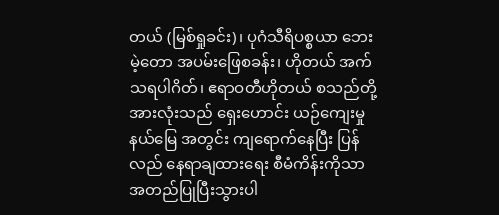တယ် (မြစ်ရှုခင်း)၊ ပုဂံသီရိပစ္စယာ ဘေးမဲ့တော အပမ်းဖြေစခန်း၊ ဟိုတယ် အက် သရပါဂိတ်၊ ဧရာဝတီဟိုတယ် စသည်တို့ အားလုံးသည် ရှေးဟောင်း ယဉ်ကျေးမှုနယ်မြေ အတွင်း ကျရောက်နေပြီး ပြန်လည် နေရာချထားရေး စီမံကိန်းကိုသာ အတည်ပြုပြီးသွားပါ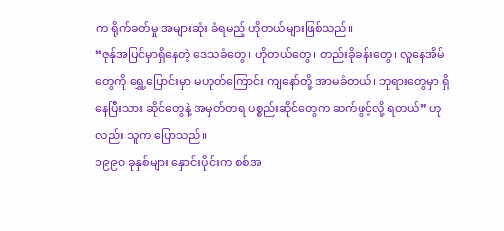က ရိုက်ခတ်မှု အများဆုံး ခံရမည့် ဟိုတယ်များဖြစ်သည်။
“ဇုန်ုအပြင်မှာရှိနေတဲ့ ဒေသခံတွေ၊ ဟိုတယ်တွေ၊ တည်းခိုခန်းတွေ၊ လူနေအိမ်တွေကို ရွှေ့ပြောင်းမှာ မဟုတ်ကြောင်း ကျနော်တို့ အာမခံတယ်၊ ဘုရားတွေမှာ ရှိနေပြီးသား ဆိုင်တွေနဲ့ အမှတ်တရ ပစ္စည်းဆိုင်တွေက ဆက်ဖွင့်လို့ ရတယ်” ဟုလည်း သူက ပြောသည်။
၁၉၉၀ ခုနှစ်များ နှောင်းပိုင်းက စစ်အ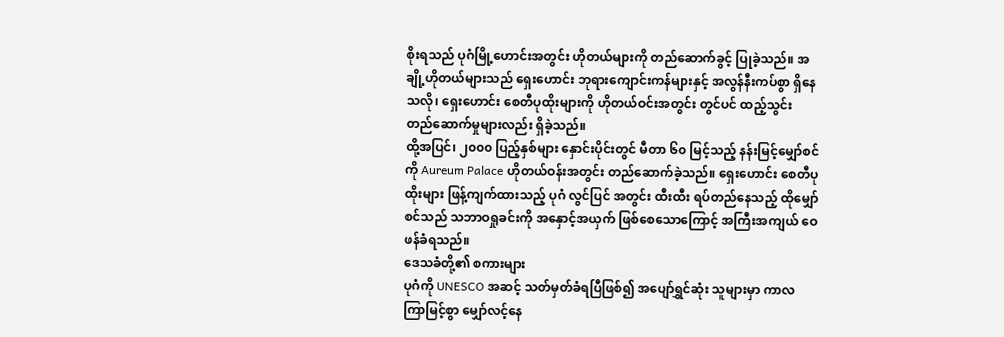စိုးရသည် ပုဂံမြို့ဟောင်းအတွင်း ဟိုတယ်များကို တည်ဆောက်ခွင့် ပြုခဲ့သည်။ အချို့ဟိုတယ်များသည် ရှေးဟောင်း ဘုရားကျောင်းကန်များနှင့် အလွန်နီးကပ်စွာ ရှိနေသလို၊ ရှေးဟောင်း စေတီပုထိုးများကို ဟိုတယ်ဝင်းအတွင်း တွင်ပင် ထည့်သွင်း တည်ဆောက်မှုများလည်း ရှိခဲ့သည်။
ထို့အပြင်၊ ၂၀၀၀ ပြည့်နှစ်များ နှောင်းပိုင်းတွင် မီတာ ၆၀ မြင့်သည့် နန်းမြင့်မျှော်စင်ကို Aureum Palace ဟိုတယ်ဝန်းအတွင်း တည်ဆောက်ခဲ့သည်။ ရှေးဟောင်း စေတီပုထိုးများ ဖြန့်ကျက်ထားသည့် ပုဂံ လွင်ပြင် အတွင်း ထီးထီး ရပ်တည်နေသည့် ထိုမျှော်စင်သည် သဘာဝရှုခင်းကို အနှောင့်အယှက် ဖြစ်စေသောကြောင့် အကြီးအကျယ် ဝေဖန်ခံရသည်။
ဒေသခံတို့၏ စကားများ
ပုဂံကို UNESCO အဆင့် သတ်မှတ်ခံရပြီဖြစ်၍ အပျော်ရွှင်ဆုံး သူများမှာ ကာလကြာမြင့်စွာ မျှော်လင့်နေ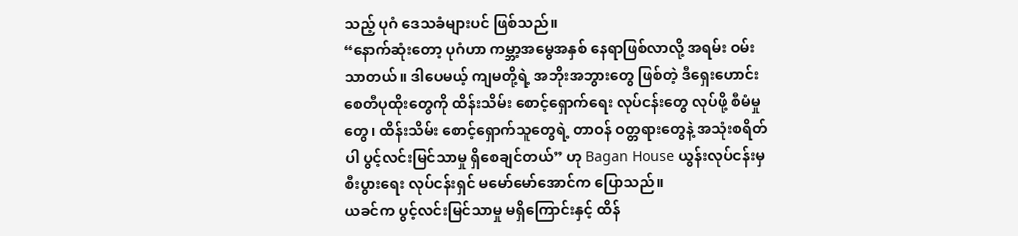သည့် ပုဂံ ဒေသခံများပင် ဖြစ်သည်။
“နောက်ဆုံးတော့ ပုဂံဟာ ကမ္ဘာ့အမွေအနှစ် နေရာဖြစ်လာလို့ အရမ်း ဝမ်းသာတယ်။ ဒါပေမယ့် ကျမတို့ရဲ့ အဘိုးအဘွားတွေ ဖြစ်တဲ့ ဒီရှေးဟောင်း စေတီပုထိုးတွေကို ထိန်းသိမ်း စောင့်ရှောက်ရေး လုပ်ငန်းတွေ လုပ်ဖို့ စီမံမှုတွေ၊ ထိန်းသိမ်း စောင့်ရှောက်သူတွေရဲ့ တာဝန် ဝတ္တရားတွေနဲ့ အသုံးစရိတ်ပါ ပွင့်လင်းမြင်သာမှု ရှိစေချင်တယ်” ဟု Bagan House ယွန်းလုပ်ငန်းမှ စီးပွားရေး လုပ်ငန်းရှင် မမော်မော်အောင်က ပြောသည်။
ယခင်က ပွင့်လင်းမြင်သာမှု မရှိကြောင်းနှင့် ထိန်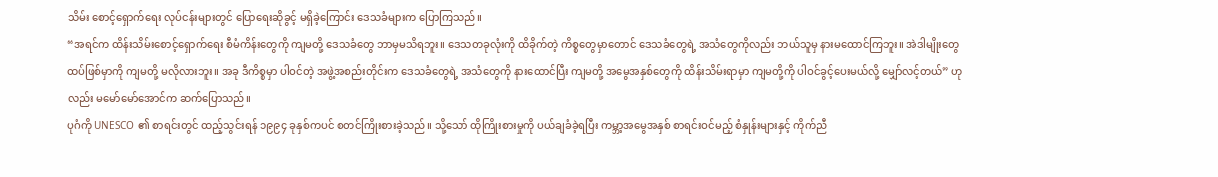သိမ်း စောင့်ရှောက်ရေး လုပ်ငန်းများတွင် ပြောရေးဆိုခွင့် မရှိခဲ့ကြောင်း ဒေသခံများက ပြောကြသည်။
“အရင်က ထိန်းသိမ်းစောင့်ရှောက်ရေး စီမံကိန်းတွေကို ကျမတို့ ဒေသခံတွေ ဘာမှမသိရဘူး။ ဒေသတခုလုံးကို ထိခိုက်တဲ့ ကိစ္စတွေမှာတောင် ဒေသခံတွေရဲ့ အသံတွေကိုလည်း ဘယ်သူမှ နားမထောင်ကြဘူး။ အဲဒါမျိုးတွေ ထပ်ဖြစ်မှာကို ကျမတို့ မလိုလားဘူး။ အခု ဒီကိစ္စမှာ ပါဝင်တဲ့ အဖွဲ့အစည်းတိုင်းက ဒေသခံတွေရဲ့ အသံတွေကို နားထောင်ပြီး ကျမတို့ အမွေအနှစ်တွေကို ထိန်းသိမ်းရာမှာ ကျမတို့ကို ပါဝင်ခွင့်ပေးမယ်လို့ မျှော်လင့်တယ်” ဟုလည်း မမော်မော်အောင်က ဆက်ပြောသည်။
ပုဂံကို UNESCO ၏ စာရင်းတွင် ထည့်သွင်းရန် ၁၉၉၄ ခုနှစ်ကပင် စတင်ကြိုးစားခဲ့သည်။ သို့သော် ထိုကြိုးစားမှုကို ပယ်ချခံခဲ့ရပြီး ကမ္ဘာ့အမွေအနှစ် စာရင်းဝင်မည့် စံနှုန်းများနှင့် ကိုက်ညီ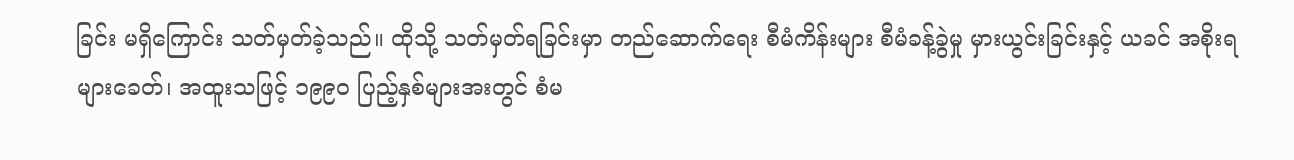ခြင်း မရှိကြောင်း သတ်မှတ်ခဲ့သည်။ ထိုသို့ သတ်မှတ်ရခြင်းမှာ တည်ဆောက်ရေး စီမံကိန်းများ စီမံခန့်ခွဲမှု မှားယွင်းခြင်းနှင့် ယခင် အစိုးရများခေတ်၊ အထူးသဖြင့် ၁၉၉၀ ပြည့်နှစ်များအးတွင် စံမ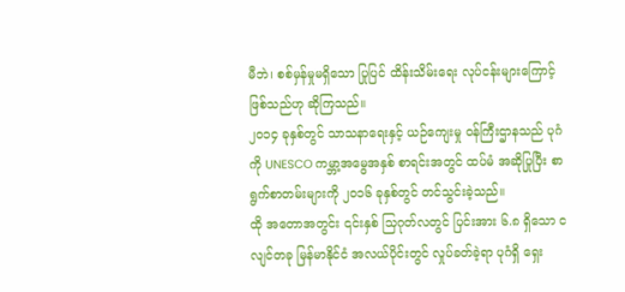မီဘဲ၊ စစ်မှန်မှုမရှိသော ပြုပြင် ထိန်းသိမ်းရေး လုပ်ငန်းများကြောင့် ဖြစ်သည်ဟု ဆိုကြသည်။
၂၀၁၄ ခုနှစ်တွင် သာသနာရေးနှင့် ယဉ်ကျေးမှု ဝန်ကြီးဌာနသည် ပုဂံကို UNESCO ကမ္ဘာ့အမွေအနှစ် စာရင်းအတွင် ထပ်မံ အဆိုပြုပြီး စာရွက်စာတမ်းများကို ၂၀၁၆ ခုနှစ်တွင် တင်သွင်းခဲ့သည်။
ထို အတောအတွင်း ၎င်းနှစ် သြဂုတ်လတွင် ပြင်းအား ၆.၈ ရှိသော ငလျင်တခု မြန်မာနိုင်ငံ အလယ်ပိုင်းတွင် လှုပ်ခတ်ခဲ့ရာ ပုဂံရှိ ရှေး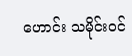ဟောင်း သမိုင်းဝင်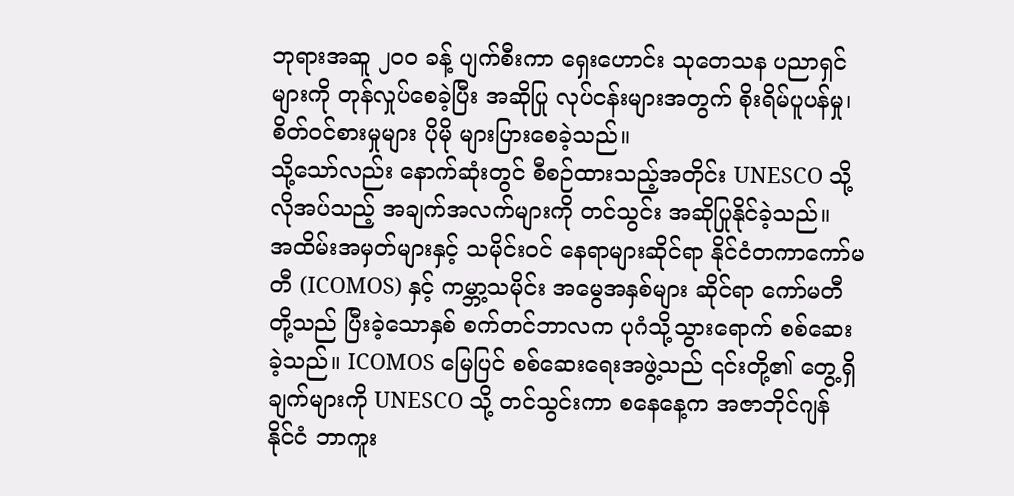ဘုရားအဆူ ၂၀၀ ခန့် ပျက်စီးကာ ရှေးဟောင်း သုတေသန ပညာရှင်များကို တုန်လှုပ်စေခဲ့ပြီး အဆိုပြု လုပ်ငန်းများအတွက် စိုးရိမ်ပူပန်မှု၊ စိတ်ဝင်စားမှုများ ပိုမို များပြားစေခဲ့သည်။
သို့သော်လည်း နောက်ဆုံးတွင် စီစဉ်ထားသည့်အတိုင်း UNESCO သို့ လိုအပ်သည့် အချက်အလက်များကို တင်သွင်း အဆိုပြုနိုင်ခဲ့သည်။
အထိမ်းအမှတ်များနှင့် သမိုင်းဝင် နေရာများဆိုင်ရာ နိုင်ငံတကာကော်မတီ (ICOMOS) နှင့် ကမ္ဘာ့သမိုင်း အမွေအနှစ်များ ဆိုင်ရာ ကော်မတီတို့သည် ပြီးခဲ့သောနှစ် စက်တင်ဘာလက ပုဂံသို့သွားရောက် စစ်ဆေး ခဲ့သည်။ ICOMOS မြေပြင် စစ်ဆေးရေးအဖွဲ့သည် ၎င်းတို့၏ တွေ့ရှိချက်များကို UNESCO သို့ တင်သွင်းကာ စနေနေ့က အဇာဘိုင်ဂျန် နိုင်ငံ ဘာကူး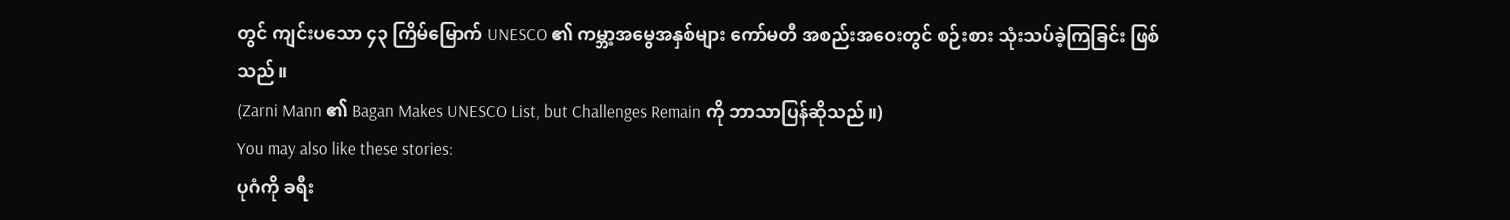တွင် ကျင်းပသော ၄၃ ကြိမ်မြောက် UNESCO ၏ ကမ္ဘာ့အမွေအနှစ်များ ကော်မတီ အစည်းအဝေးတွင် စဉ်းစား သုံးသပ်ခဲ့ကြခြင်း ဖြစ်သည်။
(Zarni Mann ၏ Bagan Makes UNESCO List, but Challenges Remain ကို ဘာသာပြန်ဆိုသည်။)
You may also like these stories:
ပုဂံကို ခရီး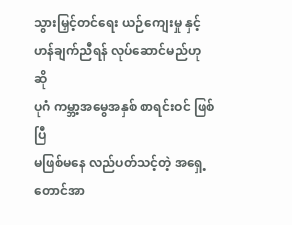သွားမြှင့်တင်ရေး ယဉ်ကျေးမှု နှင့် ဟန်ချက်ညီရန် လုပ်ဆောင်မည်ဟု ဆို
ပုဂံ ကမ္ဘာ့အမွေအနှစ် စာရင်းဝင် ဖြစ်ပြီ
မဖြစ်မနေ လည်ပတ်သင့်တဲ့ အရှေ့တောင်အာ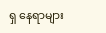ရှ နေရာများ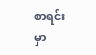စာရင်းမှာ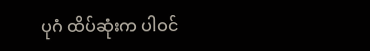ပုဂံ ထိပ်ဆုံးက ပါဝင်